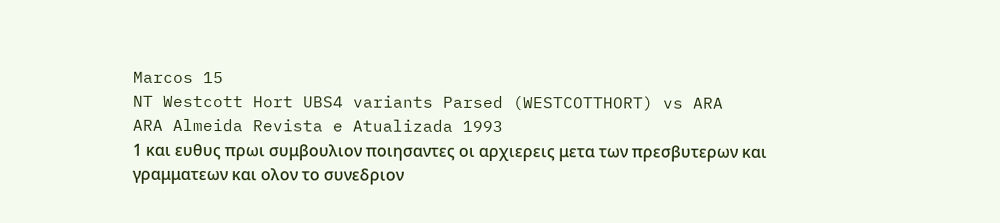Marcos 15
NT Westcott Hort UBS4 variants Parsed (WESTCOTTHORT) vs ARA
ARA Almeida Revista e Atualizada 1993
1 και ευθυς πρωι συμβουλιον ποιησαντες οι αρχιερεις μετα των πρεσβυτερων και γραμματεων και ολον το συνεδριον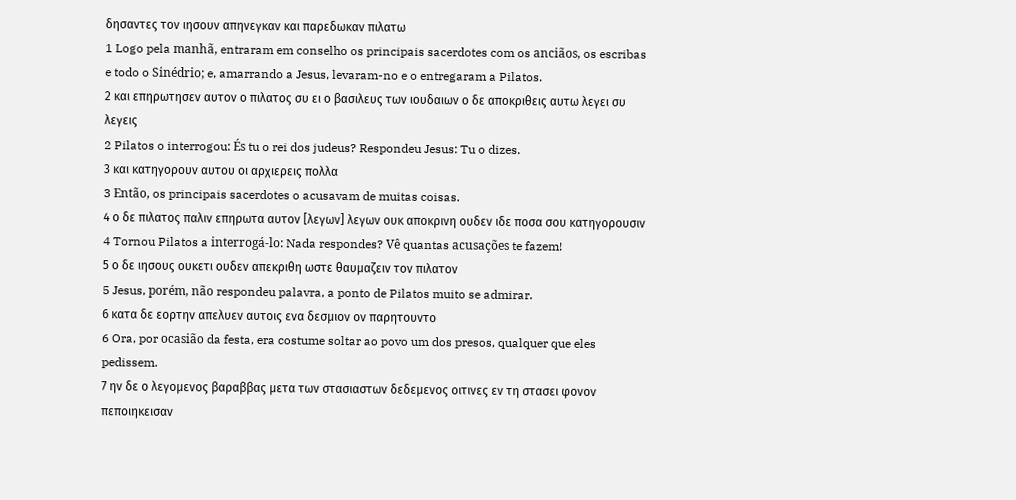δησαντες τον ιησουν απηνεγκαν και παρεδωκαν πιλατω
1 Logo pela manhã, entraram em conselho os principais sacerdotes com os anciãos, os escribas e todo o Sinédrio; e, amarrando a Jesus, levaram-no e o entregaram a Pilatos.
2 και επηρωτησεν αυτον ο πιλατος συ ει ο βασιλευς των ιουδαιων ο δε αποκριθεις αυτω λεγει συ λεγεις
2 Pilatos o interrogou: És tu o rei dos judeus? Respondeu Jesus: Tu o dizes.
3 και κατηγορουν αυτου οι αρχιερεις πολλα
3 Então, os principais sacerdotes o acusavam de muitas coisas.
4 ο δε πιλατος παλιν επηρωτα αυτον [λεγων] λεγων ουκ αποκρινη ουδεν ιδε ποσα σου κατηγορουσιν
4 Tornou Pilatos a interrogá-lo: Nada respondes? Vê quantas acusações te fazem!
5 ο δε ιησους ουκετι ουδεν απεκριθη ωστε θαυμαζειν τον πιλατον
5 Jesus, porém, não respondeu palavra, a ponto de Pilatos muito se admirar.
6 κατα δε εορτην απελυεν αυτοις ενα δεσμιον ον παρητουντο
6 Ora, por ocasião da festa, era costume soltar ao povo um dos presos, qualquer que eles pedissem.
7 ην δε ο λεγομενος βαραββας μετα των στασιαστων δεδεμενος οιτινες εν τη στασει φονον πεποιηκεισαν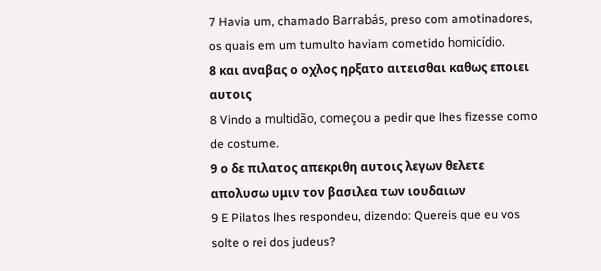7 Havia um, chamado Barrabás, preso com amotinadores, os quais em um tumulto haviam cometido homicídio.
8 και αναβας ο οχλος ηρξατο αιτεισθαι καθως εποιει αυτοις
8 Vindo a multidão, começou a pedir que lhes fizesse como de costume.
9 ο δε πιλατος απεκριθη αυτοις λεγων θελετε απολυσω υμιν τον βασιλεα των ιουδαιων
9 E Pilatos lhes respondeu, dizendo: Quereis que eu vos solte o rei dos judeus?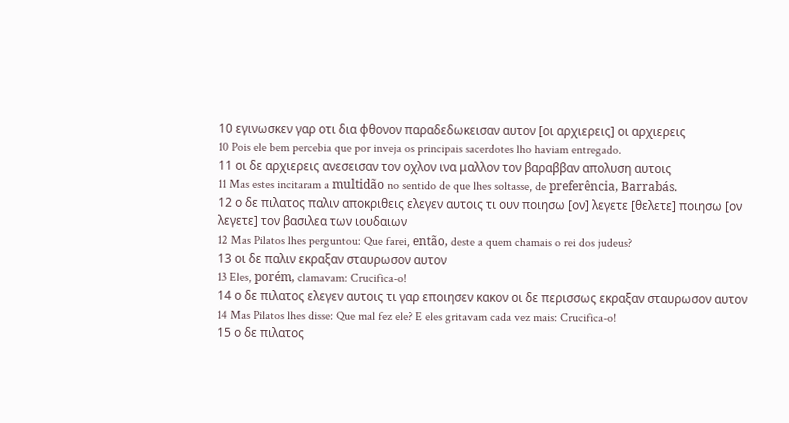10 εγινωσκεν γαρ οτι δια φθονον παραδεδωκεισαν αυτον [οι αρχιερεις] οι αρχιερεις
10 Pois ele bem percebia que por inveja os principais sacerdotes lho haviam entregado.
11 οι δε αρχιερεις ανεσεισαν τον οχλον ινα μαλλον τον βαραββαν απολυση αυτοις
11 Mas estes incitaram a multidão no sentido de que lhes soltasse, de preferência, Barrabás.
12 ο δε πιλατος παλιν αποκριθεις ελεγεν αυτοις τι ουν ποιησω [ον] λεγετε [θελετε] ποιησω [ον λεγετε] τον βασιλεα των ιουδαιων
12 Mas Pilatos lhes perguntou: Que farei, então, deste a quem chamais o rei dos judeus?
13 οι δε παλιν εκραξαν σταυρωσον αυτον
13 Eles, porém, clamavam: Crucifica-o!
14 ο δε πιλατος ελεγεν αυτοις τι γαρ εποιησεν κακον οι δε περισσως εκραξαν σταυρωσον αυτον
14 Mas Pilatos lhes disse: Que mal fez ele? E eles gritavam cada vez mais: Crucifica-o!
15 ο δε πιλατος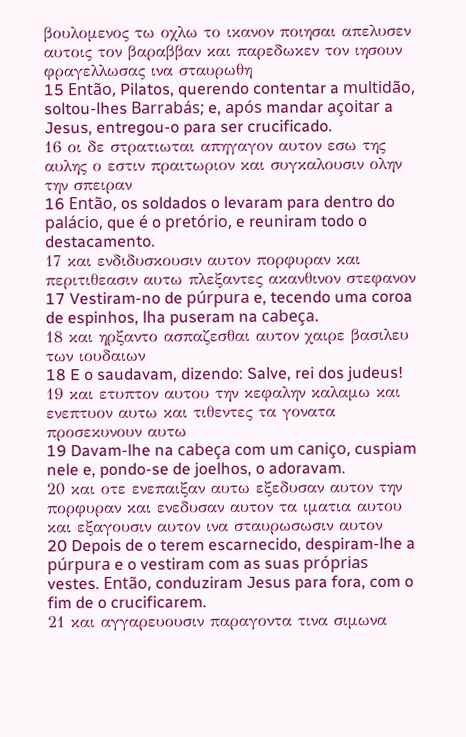βουλομενος τω οχλω το ικανον ποιησαι απελυσεν αυτοις τον βαραββαν και παρεδωκεν τον ιησουν φραγελλωσας ινα σταυρωθη
15 Então, Pilatos, querendo contentar a multidão, soltou-lhes Barrabás; e, após mandar açoitar a Jesus, entregou-o para ser crucificado.
16 οι δε στρατιωται απηγαγον αυτον εσω της αυλης ο εστιν πραιτωριον και συγκαλουσιν ολην την σπειραν
16 Então, os soldados o levaram para dentro do palácio, que é o pretório, e reuniram todo o destacamento.
17 και ενδιδυσκουσιν αυτον πορφυραν και περιτιθεασιν αυτω πλεξαντες ακανθινον στεφανον
17 Vestiram-no de púrpura e, tecendo uma coroa de espinhos, lha puseram na cabeça.
18 και ηρξαντο ασπαζεσθαι αυτον χαιρε βασιλευ των ιουδαιων
18 E o saudavam, dizendo: Salve, rei dos judeus!
19 και ετυπτον αυτου την κεφαλην καλαμω και ενεπτυον αυτω και τιθεντες τα γονατα προσεκυνουν αυτω
19 Davam-lhe na cabeça com um caniço, cuspiam nele e, pondo-se de joelhos, o adoravam.
20 και οτε ενεπαιξαν αυτω εξεδυσαν αυτον την πορφυραν και ενεδυσαν αυτον τα ιματια αυτου και εξαγουσιν αυτον ινα σταυρωσωσιν αυτον
20 Depois de o terem escarnecido, despiram-lhe a púrpura e o vestiram com as suas próprias vestes. Então, conduziram Jesus para fora, com o fim de o crucificarem.
21 και αγγαρευουσιν παραγοντα τινα σιμωνα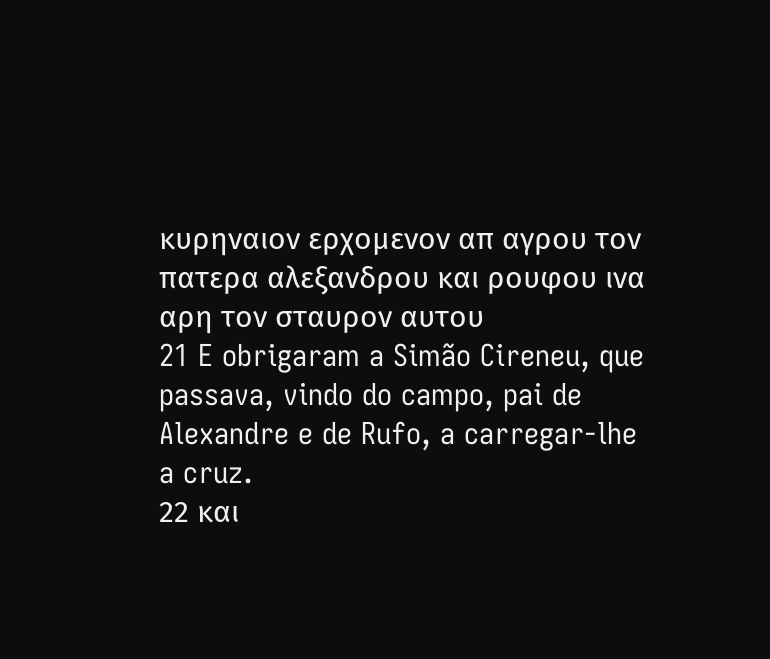κυρηναιον ερχομενον απ αγρου τον πατερα αλεξανδρου και ρουφου ινα αρη τον σταυρον αυτου
21 E obrigaram a Simão Cireneu, que passava, vindo do campo, pai de Alexandre e de Rufo, a carregar-lhe a cruz.
22 και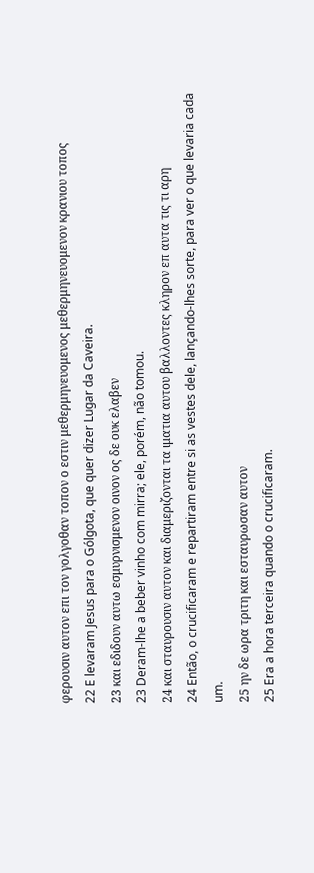φερουσιν αυτον επι τον γολγοθαν τοπον ο εστιν μεθερμηνευομενος μεθερμηνευομενον κρανιου τοπος
22 E levaram Jesus para o Gólgota, que quer dizer Lugar da Caveira.
23 και εδιδουν αυτω εσμυρνισμενον οινον ος δε ουκ ελαβεν
23 Deram-lhe a beber vinho com mirra; ele, porém, não tomou.
24 και σταυρουσιν αυτον και διαμεριζονται τα ιματια αυτου βαλλοντες κληρον επ αυτα τις τι αρη
24 Então, o crucificaram e repartiram entre si as vestes dele, lançando-lhes sorte, para ver o que levaria cada um.
25 ην δε ωρα τριτη και εσταυρωσαν αυτον
25 Era a hora terceira quando o crucificaram.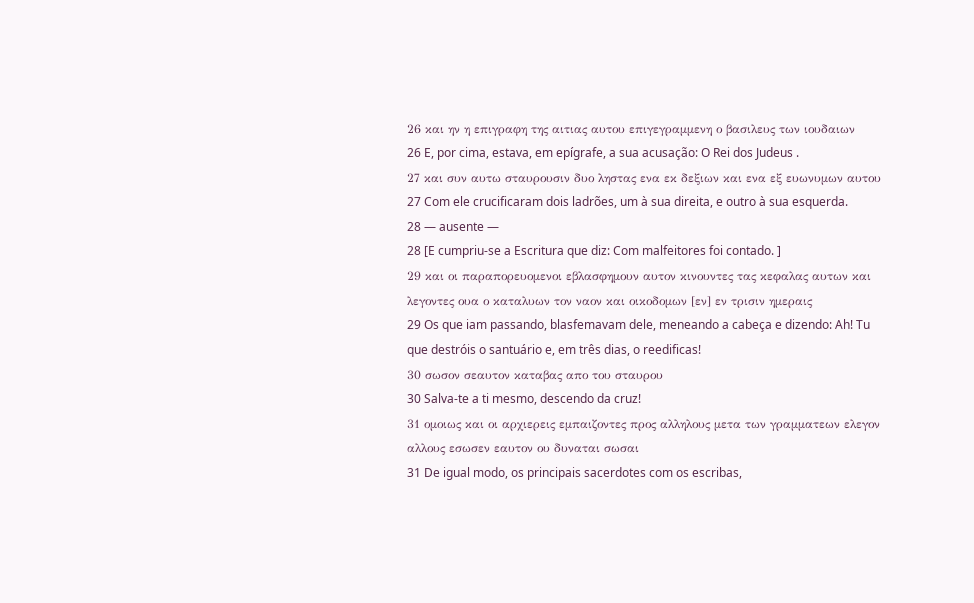26 και ην η επιγραφη της αιτιας αυτου επιγεγραμμενη ο βασιλευς των ιουδαιων
26 E, por cima, estava, em epígrafe, a sua acusação: O Rei dos Judeus .
27 και συν αυτω σταυρουσιν δυο ληστας ενα εκ δεξιων και ενα εξ ευωνυμων αυτου
27 Com ele crucificaram dois ladrões, um à sua direita, e outro à sua esquerda.
28 — ausente —
28 [E cumpriu-se a Escritura que diz: Com malfeitores foi contado. ]
29 και οι παραπορευομενοι εβλασφημουν αυτον κινουντες τας κεφαλας αυτων και λεγοντες ουα ο καταλυων τον ναον και οικοδομων [εν] εν τρισιν ημεραις
29 Os que iam passando, blasfemavam dele, meneando a cabeça e dizendo: Ah! Tu que destróis o santuário e, em três dias, o reedificas!
30 σωσον σεαυτον καταβας απο του σταυρου
30 Salva-te a ti mesmo, descendo da cruz!
31 ομοιως και οι αρχιερεις εμπαιζοντες προς αλληλους μετα των γραμματεων ελεγον αλλους εσωσεν εαυτον ου δυναται σωσαι
31 De igual modo, os principais sacerdotes com os escribas,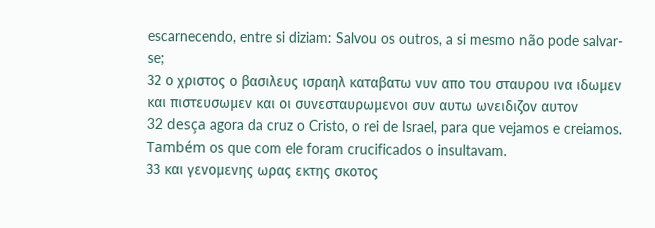escarnecendo, entre si diziam: Salvou os outros, a si mesmo não pode salvar-se;
32 ο χριστος ο βασιλευς ισραηλ καταβατω νυν απο του σταυρου ινα ιδωμεν και πιστευσωμεν και οι συνεσταυρωμενοι συν αυτω ωνειδιζον αυτον
32 desça agora da cruz o Cristo, o rei de Israel, para que vejamos e creiamos. Também os que com ele foram crucificados o insultavam.
33 και γενομενης ωρας εκτης σκοτος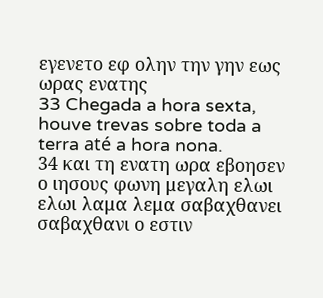εγενετο εφ ολην την γην εως ωρας ενατης
33 Chegada a hora sexta, houve trevas sobre toda a terra até a hora nona.
34 και τη ενατη ωρα εβοησεν ο ιησους φωνη μεγαλη ελωι ελωι λαμα λεμα σαβαχθανει σαβαχθανι ο εστιν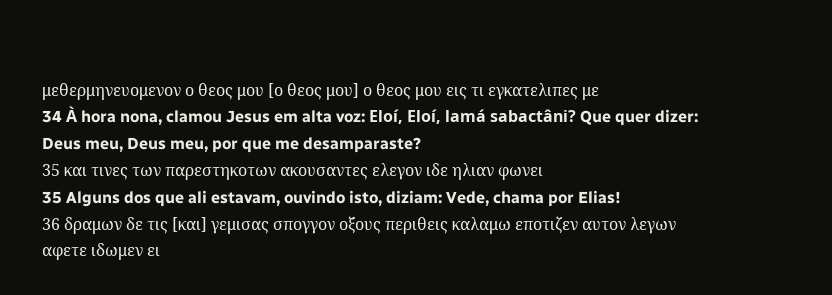μεθερμηνευομενον ο θεος μου [ο θεος μου] ο θεος μου εις τι εγκατελιπες με
34 À hora nona, clamou Jesus em alta voz: Eloí, Eloí, lamá sabactâni? Que quer dizer: Deus meu, Deus meu, por que me desamparaste?
35 και τινες των παρεστηκοτων ακουσαντες ελεγον ιδε ηλιαν φωνει
35 Alguns dos que ali estavam, ouvindo isto, diziam: Vede, chama por Elias!
36 δραμων δε τις [και] γεμισας σπογγον οξους περιθεις καλαμω εποτιζεν αυτον λεγων αφετε ιδωμεν ει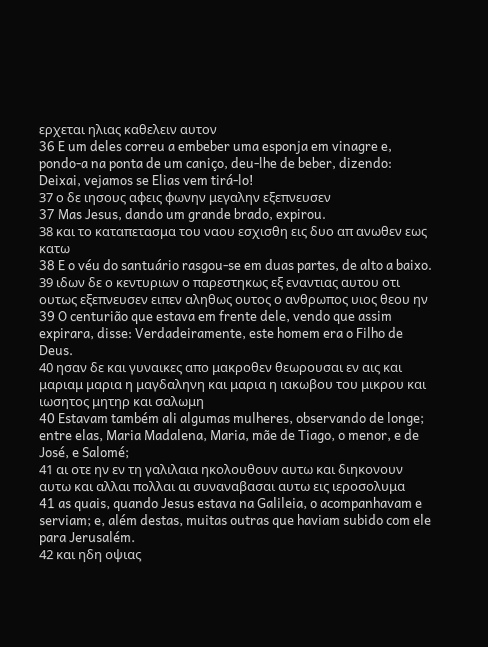ερχεται ηλιας καθελειν αυτον
36 E um deles correu a embeber uma esponja em vinagre e, pondo-a na ponta de um caniço, deu-lhe de beber, dizendo: Deixai, vejamos se Elias vem tirá-lo!
37 ο δε ιησους αφεις φωνην μεγαλην εξεπνευσεν
37 Mas Jesus, dando um grande brado, expirou.
38 και το καταπετασμα του ναου εσχισθη εις δυο απ ανωθεν εως κατω
38 E o véu do santuário rasgou-se em duas partes, de alto a baixo.
39 ιδων δε ο κεντυριων ο παρεστηκως εξ εναντιας αυτου οτι ουτως εξεπνευσεν ειπεν αληθως ουτος ο ανθρωπος υιος θεου ην
39 O centurião que estava em frente dele, vendo que assim expirara, disse: Verdadeiramente, este homem era o Filho de Deus.
40 ησαν δε και γυναικες απο μακροθεν θεωρουσαι εν αις και μαριαμ μαρια η μαγδαληνη και μαρια η ιακωβου του μικρου και ιωσητος μητηρ και σαλωμη
40 Estavam também ali algumas mulheres, observando de longe; entre elas, Maria Madalena, Maria, mãe de Tiago, o menor, e de José, e Salomé;
41 αι οτε ην εν τη γαλιλαια ηκολουθουν αυτω και διηκονουν αυτω και αλλαι πολλαι αι συναναβασαι αυτω εις ιεροσολυμα
41 as quais, quando Jesus estava na Galileia, o acompanhavam e serviam; e, além destas, muitas outras que haviam subido com ele para Jerusalém.
42 και ηδη οψιας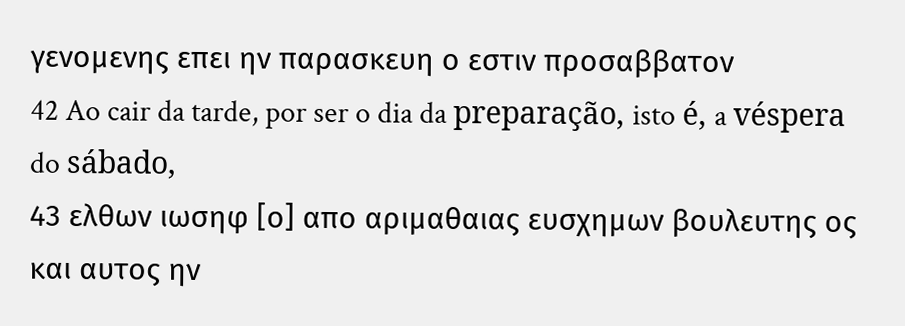γενομενης επει ην παρασκευη ο εστιν προσαββατον
42 Ao cair da tarde, por ser o dia da preparação, isto é, a véspera do sábado,
43 ελθων ιωσηφ [ο] απο αριμαθαιας ευσχημων βουλευτης ος και αυτος ην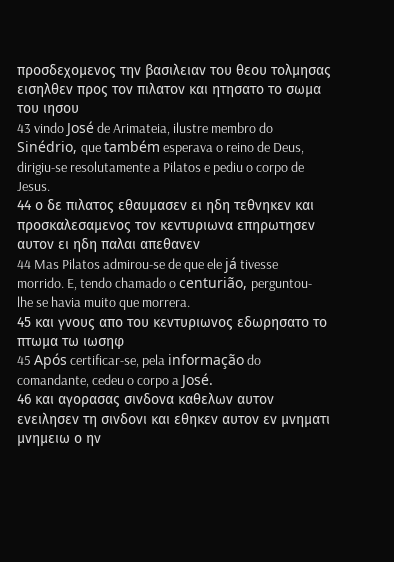προσδεχομενος την βασιλειαν του θεου τολμησας εισηλθεν προς τον πιλατον και ητησατο το σωμα του ιησου
43 vindo José de Arimateia, ilustre membro do Sinédrio, que também esperava o reino de Deus, dirigiu-se resolutamente a Pilatos e pediu o corpo de Jesus.
44 ο δε πιλατος εθαυμασεν ει ηδη τεθνηκεν και προσκαλεσαμενος τον κεντυριωνα επηρωτησεν αυτον ει ηδη παλαι απεθανεν
44 Mas Pilatos admirou-se de que ele já tivesse morrido. E, tendo chamado o centurião, perguntou-lhe se havia muito que morrera.
45 και γνους απο του κεντυριωνος εδωρησατο το πτωμα τω ιωσηφ
45 Após certificar-se, pela informação do comandante, cedeu o corpo a José.
46 και αγορασας σινδονα καθελων αυτον ενειλησεν τη σινδονι και εθηκεν αυτον εν μνηματι μνημειω ο ην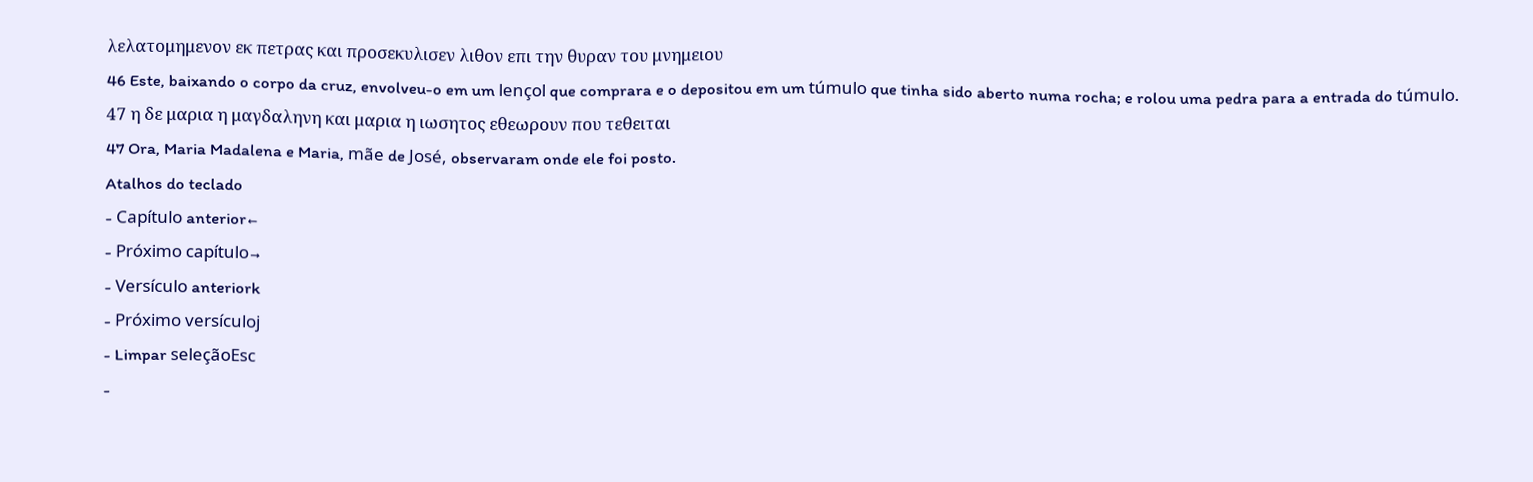λελατομημενον εκ πετρας και προσεκυλισεν λιθον επι την θυραν του μνημειου
46 Este, baixando o corpo da cruz, envolveu-o em um lençol que comprara e o depositou em um túmulo que tinha sido aberto numa rocha; e rolou uma pedra para a entrada do túmulo.
47 η δε μαρια η μαγδαληνη και μαρια η ιωσητος εθεωρουν που τεθειται
47 Ora, Maria Madalena e Maria, mãe de José, observaram onde ele foi posto.
Atalhos do teclado
- Capítulo anterior←
- Próximo capítulo→
- Versículo anteriork
- Próximo versículoj
- Limpar seleçãoEsc
-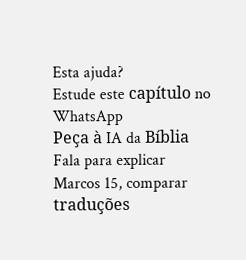Esta ajuda?
Estude este capítulo no WhatsApp
Peça à IA da Bíblia Fala para explicar Marcos 15, comparar traduções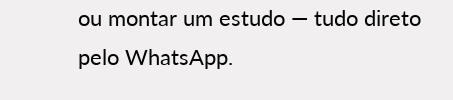ou montar um estudo — tudo direto pelo WhatsApp.